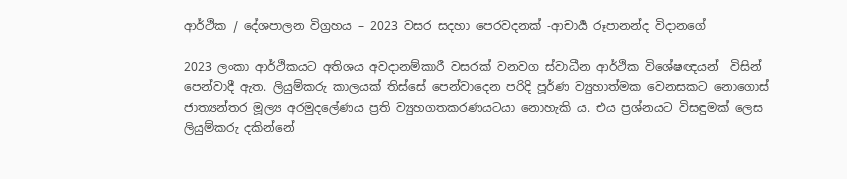ආර්ථික / දේශපාලන විග්‍රහය – 2023 වසර සදහා පෙරවදනක් -ආචාර්‍ය රූපානන්ද විදානගේ

2023 ලංකා ආර්ථිකයට අතිශය අවදානම්කාරී වසරක් වනවග ස්වාධීන ආර්ථික විශේෂඥයන්  විසින් පෙන්වාදී ඇත. ලියුම්කරු කාලයක් තිස්සේ පෙන්වාදෙන පරිදි පූර්ණ ව්‍යුහාත්මක වෙනසකට නොගොස් ජාත්‍යන්තර මූල්‍ය අරමුදලේණය ප්‍රති ව්‍යුහගතකරණයටයා නොහැකි ය. එය ප්‍රශ්නයට විසඳුමක් ලෙස ලියුම්කරු දකින්නේ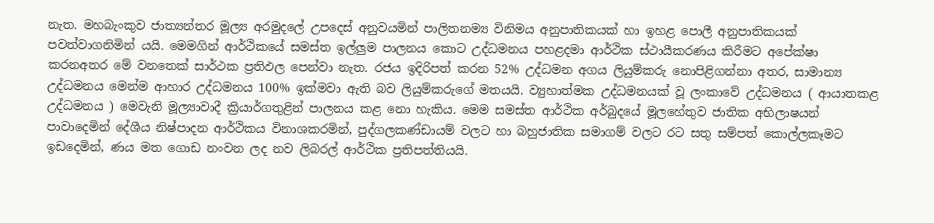නැත. මහබැංකුව ජාත්‍යන්තර මූල්‍ය අරමුදලේ උපදෙස් අනුවයමින් පාලිතනම්‍ය විනිමය අනුපාතිකයක් හා ඉහළ පොලී අනුපාතිකයක් පවත්වාගනිමින් යයි. මෙමගින් ආර්ථිකයේ සමස්ත ඉල්ලුම පාලනය කොට උද්ධමනය පහළදමා ආර්ථික ස්ථායීකරණය කිරීමට අපේක්ෂා කරනඅතර මේ වනතෙක් සාර්ථක ප්‍රතිඵල පෙන්වා නැත. රජය ඉදිරිපත් කරන 52% උද්ධමන අගය ලියුම්කරු නොපිළිගන්නා අතර, සාමාන්‍ය උද්ධමනය මෙන්ම ආහාර උද්ධමනය 100% ඉක්මවා ඇති බව ලියුම්කරුගේ මතයයි. ව්‍යුහාත්මක උද්ධමනයක් වූ ලංකාවේ උද්ධමනය ( ආයාතකළ උද්ධමනය ) මෙවැනි මූල්‍යාවාදී ක්‍රියාර්ගතුළින් පාලනය කළ නො හැකිය. මෙම සමස්ත ආර්ථික අර්බුදයේ මූලහේතුව ජාතික අභිලාෂයන් පාවාදෙමින් දේශීය නිෂ්පාදන ආර්ථිකය විනාශකරමින්, පුද්ගලකණ්ඩායම් වලට හා බහුජාතික සමාගම් වලට රට සතු සම්පත් කොල්ලකෑමට ඉඩදෙමින්, ණය මත ගොඩ නංවන ලද නව ලිබරල් ආර්ථික ප්‍රතිපත්තියයි.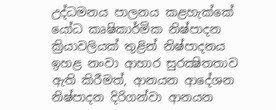උද්ධමනය පාලනය කළහැක්කේ යෝධ කෘෂිකාර්මික නිෂ්පාදන ක්‍රියාවලියක් තුළින් නිෂ්පාදනය ඉහළ නංවා ආහාර සුරක්‍ෂිතතාව ඇති කිරීමත්, ආනයන ආදේශන නිෂ්පාදන දිරිගන්වා ආනයන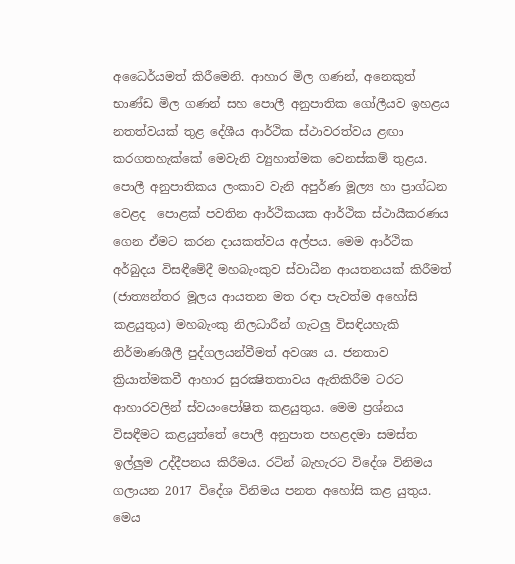අධෛර්යමත් කිරීමෙනි. ආහාර මිල ගණන්, අනෙකුත් භාණ්ඩ මිල ගණන් සහ පොලී අනුපාතික ගෝලීයව ඉහළය නතත්වයක් තුළ දේශීය ආර්ථික ස්ථාවරත්වය ළඟා කරගතහැක්කේ මෙවැනි ව්‍යුහාත්මක වෙනස්කම් තුළය. පොලී අනුපාතිකය ලංකාව වැනි අපුර්ණ මූල්‍ය හා ප්‍රාග්ධන වෙළද  පොළක් පවතින ආර්ථිකයක ආර්ථික ස්ථායීකරණය ගෙන ඒමට කරන දායකත්වය අල්පය. මෙම ආර්ථික අර්බුදය විසඳීමේදී මහබැංකුව ස්වාධීන ආයතනයක් කිරීමත් (ජාත්‍යන්තර මූල‍ය ආයතන මත රඳා පැවත්ම අහෝසි කළයුතුය) මහබැංකු නිලධාරීන් ගැටලු විසඳියහැකි නිර්මාණශීලී පුද්ගලයන්වීමත් අවශ්‍ය ය. ජනතාව ක්‍රියාත්මකවී ආහාර සුරක්‍ෂිතතාවය ඇතිකිරීම ටරට ආහාරවලින් ස්වයංපෝෂිත කළයුතුය. මෙම ප්‍රශ්නය විසඳීමට කළයුත්තේ පොලී අනුපාත පහළදමා සමස්ත ඉල්ලුම උද්දීපනය කිරීමය. රටින් බැහැරට විදේශ විනිමය ගලායන 2017 විදේශ විනිමය පනත අහෝසි කළ යුතුය. මෙය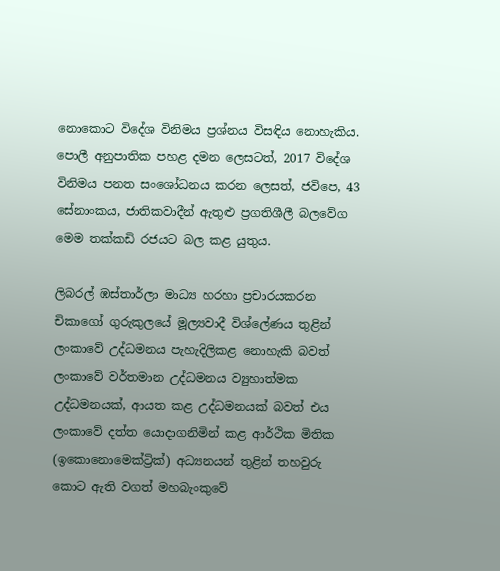නොකොට විදේශ විනිමය ප්‍රශ්නය විසඳිය නොහැකිය. පොලී අනුපාතික පහළ දමන ලෙසටත්, 2017 විදේශ විනිමය පනත සංශෝධනය කරන ලෙසත්, ජවිපෙ, 43 සේනාංකය, ජාතිකවාදීන් ඇතුළු ප්‍රගතිශීලී බලවේග මෙම තක්කඩි රජයට බල කළ යුතුය.

ලිබරල් ඹස්තාර්ලා මාධ්‍ය හරහා ප්‍රචාරයකරන චිකාගෝ ගුරුකුලයේ මූල්‍යවාදී විශ්ලේණය තුළින් ලංකාවේ උද්ධමනය පැහැදිලිකළ නොහැකි බවත් ලංකාවේ වර්තමාන උද්ධමනය ව්‍යුහාත්මක උද්ධමනයක්, ආයත කළ උද්ධමනයක් බවත් එය ලංකාවේ දත්ත යොදාගනිමින් කළ ආර්ථික මිතික (ඉකොනොමෙක්ට්‍රික්) අධ්‍යනයන් තුළින් තහවුරු කොට ඇති වගත් මහබැංකුවේ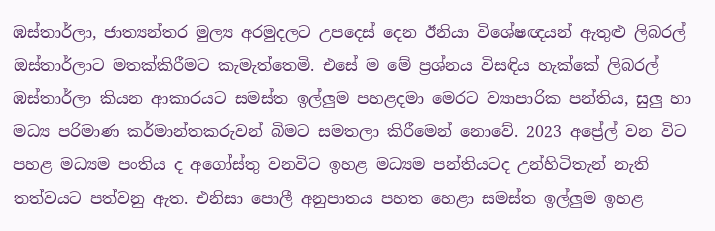ඹස්තාර්ලා, ජාත්‍යන්තර මුල්‍ය අරමුදලට උපදෙස් දෙන ඊනියා විශේෂඥයන් ඇතුළු ලිබරල් ඔස්තාර්ලාට මතක්කිරීමට කැමැත්තෙමි. එසේ ම මේ ප්‍රශ්නය විසඳිය හැක්කේ ලිබරල් ඹස්තාර්ලා කියන ආකාරයට සමස්ත ඉල්ලුම පහළදමා මෙරට ව්‍යාපාරික පන්තිය, සුලු හා මධ්‍ය පරිමාණ කර්මාන්තකරුවන් බිමට සමතලා කිරීමෙන් නොවේ. 2023 අප්‍රේල් වන විට පහළ මධ්‍යම පංතිය ද අගෝස්තු වනවිට ඉහළ මධ්‍යම පන්තියටද උන්හිටිතැන් නැති තත්වයට පත්වනු ඇත. එනිසා පොලී අනුපාතය පහත හෙළා සමස්ත ඉල්ලුම ඉහළ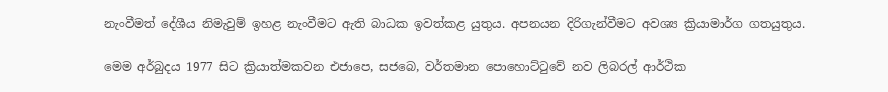නැංවීමත් දේශීය නිමැවුම් ඉහළ නැංවීමට ඇති බාධක ඉවත්කළ යුතුය. අපනයන දිරිගැන්වීමට අවශ්‍ය ක්‍රියාමාර්ග ගතයුතුය.

මෙම අර්බුදය 1977 සිට ක්‍රියාත්මකවන එජාපෙ, සජබෙ, වර්තමාන පොහොට්ටුවේ නව ලිබරල් ආර්ථික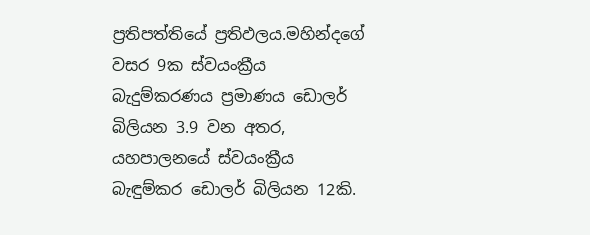ප්‍රතිපත්තියේ ප්‍රතිඵලය.මහින්දගේ වසර 9ක ස්වයංක්‍රීය බැදුම්කරණය ප්‍රමාණය ඩොලර් බිලියන 3.9 වන අතර, යහපාලනයේ ස්වයංක්‍රීය බැඳුම්කර ඩොලර් බිලියන 12කි.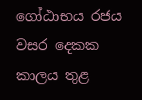ගෝඨාභය රජය වසර දෙකක කාලය තුළ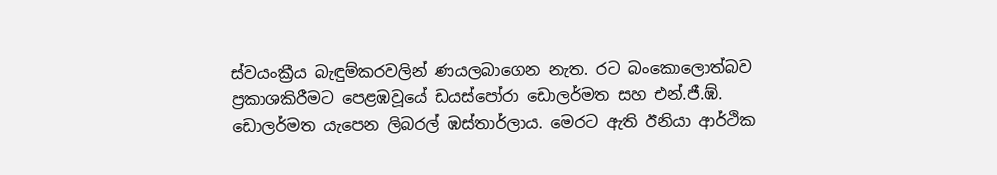ස්වයංක්‍රීය බැඳුම්කරවලින් ණයලබාගෙන නැත. රට බංකොලොත්බව ප්‍රකාශකිරීමට පෙළඹවූයේ ඩයස්පෝරා ඩොලර්මත සහ එන්.ජී.ඹ්. ඩොලර්මත යැපෙන ලිබරල් ඹස්තාර්ලාය. මෙරට ඇති ඊනියා ආර්ථික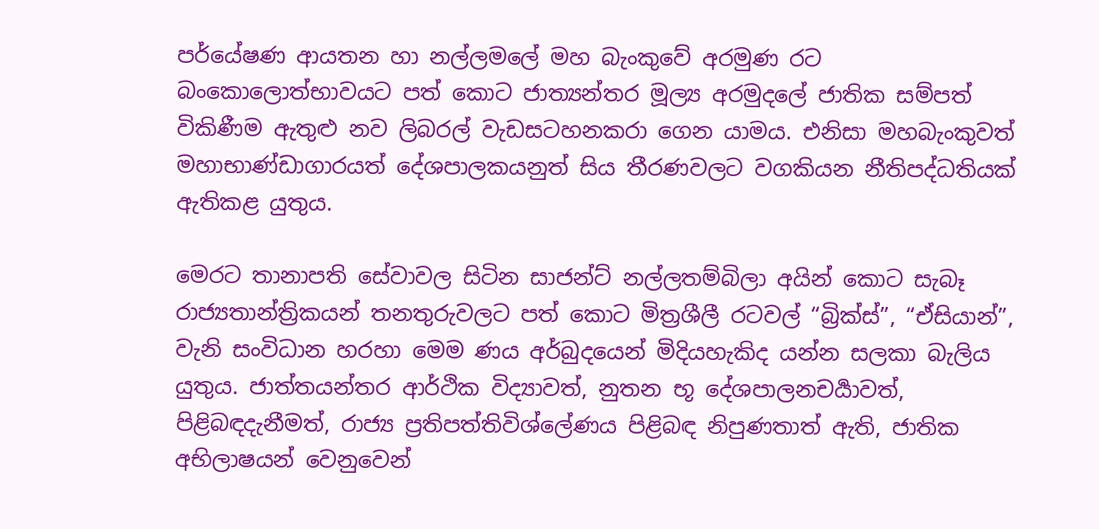පර්යේෂණ ආයතන හා නල්ලමලේ මහ බැංකුවේ අරමුණ රට බංකොලොත්භාවයට පත් කොට ජාත්‍යන්තර මූල්‍ය අරමුදලේ ජාතික සම්පත් විකිණීම ඇතුළු නව ලිබරල් වැඩසටහනකරා ගෙන යාමය. එනිසා මහබැංකුවත් මහාභාණ්ඩාගාරයත් දේශපාලකයනුත් සිය තීරණවලට වගකියන නීතිපද්ධතියක් ඇතිකළ යුතුය.

මෙරට තානාපති සේවාවල සිටින සාජන්ට් නල්ලතම්බිලා අයින් කොට සැබෑ රාජ්‍යතාන්ත්‍රිකයන් තනතුරුවලට පත් කොට මිත්‍රශීලී රටවල් “බ්‍රික්ස්”, “ඒසියාන්”, වැනි සංවිධාන හරහා මෙම ණය අර්බුදයෙන් මිදියහැකිද යන්න සලකා බැලිය යුතුය. ජාත්ත‍යන්තර ආර්ථික විද්‍යාවත්, නුතන භූ දේශපාලනචර්‍යාවත්, පිළිබඳදැනීමත්, රාජ්‍ය ප්‍රතිපත්තිවිශ්ලේණය පිළිබඳ නිපුණතාත් ඇති, ජාතික අභිලාෂයන් වෙනුවෙන්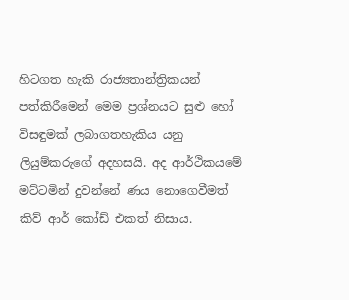හිටගත හැකි රාජ්‍යතාන්ත්‍රිකයන් පත්කිරීමෙන් මෙම ප්‍රශ්නයට සුළු හෝ විසඳුමක් ලබාගතහැකිය යනු ලියුම්කරුගේ අදහසයි. අද ආර්ථිකයමේ මට්ටමින් දුවන්නේ ණය නොගෙවීමත් කිව් ආර් කෝඩ් එකත් නිසාය.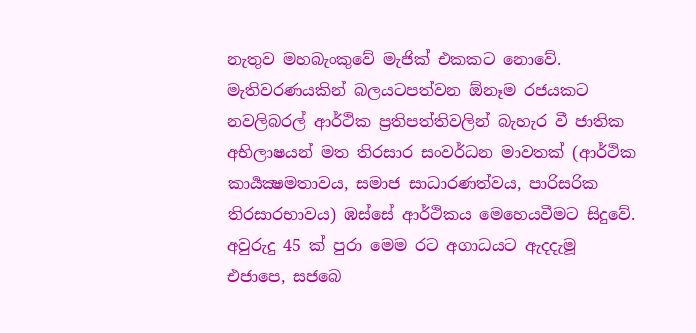නැතුව මහබැංකුවේ මැජික් එකකට නොවේ. මැතිවරණයකින් බලයටපත්වන ඕනෑම රජයකට නවලිබරල් ආර්ථික ප්‍රතිපත්තිවලින් බැහැර වී ජාතික අභිලාෂයන් මත තිරසාර සංවර්ධන මාවතක් (ආර්ථික කාර්‍යක්‍ෂමතාවය, සමාජ සාධාරණත්වය, පාරිසරික තිරසාරභාවය) ඹස්සේ ආර්ථිකය මෙහෙයවීමට සිදුවේ. අවුරුදු 45 ක් පුරා මෙම රට අගාධයට ඇදදැමූ එජාපෙ, සජබෙ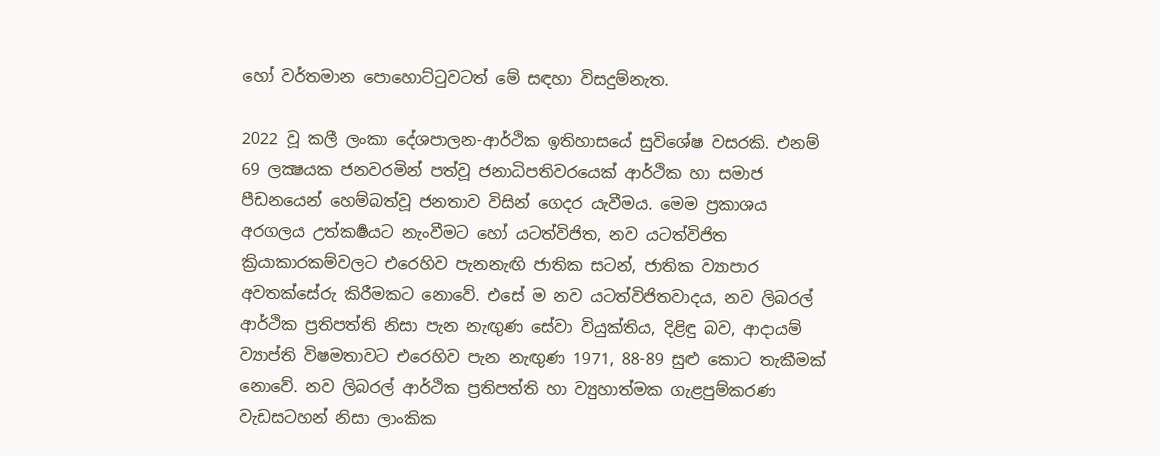හෝ වර්තමාන පොහොට්ටුවටත් මේ සඳහා විසදුම්නැත.

2022 වූ කලී ලංකා දේශපාලන-ආර්ථික ඉතිහාසයේ සුවිශේෂ වසරකි. එනම් 69 ලක්‍ෂයක ජනවරමින් පත්වූ ජනාධිපතිවරයෙක් ආර්ථික හා සමාජ පීඩනයෙන් හෙම්බත්වූ ජනතාව විසින් ගෙදර යැවීමය. මෙම ප්‍රකාශය අරගලය උත්කර්‍ෂයට නැංවීමට හෝ යටත්විජිත, නව යටත්විජිත ක්‍රියාකාරකම්වලට එරෙහිව පැනනැඟි ජාතික සටන්, ජාතික ව්‍යාපාර අවතක්සේරු කිරීමකට නොවේ. එසේ ම නව යටත්විජිතවාදය, නව ලිබරල් ආර්ථික ප්‍රතිපත්ති නිසා පැන නැඟුණ සේවා වියුක්තිය, දිළිඳු බව, ආදායම් ව්‍යාප්ති විෂමතාවට එරෙහිව පැන නැඟුණ 1971, 88-89 සුළු කොට තැකීමක් නොවේ. නව ලිබරල් ආර්ථික ප්‍රතිපත්ති හා ව්‍යුහාත්මක ගැළපුම්කරණ වැඩසටහන් නිසා ලාංකික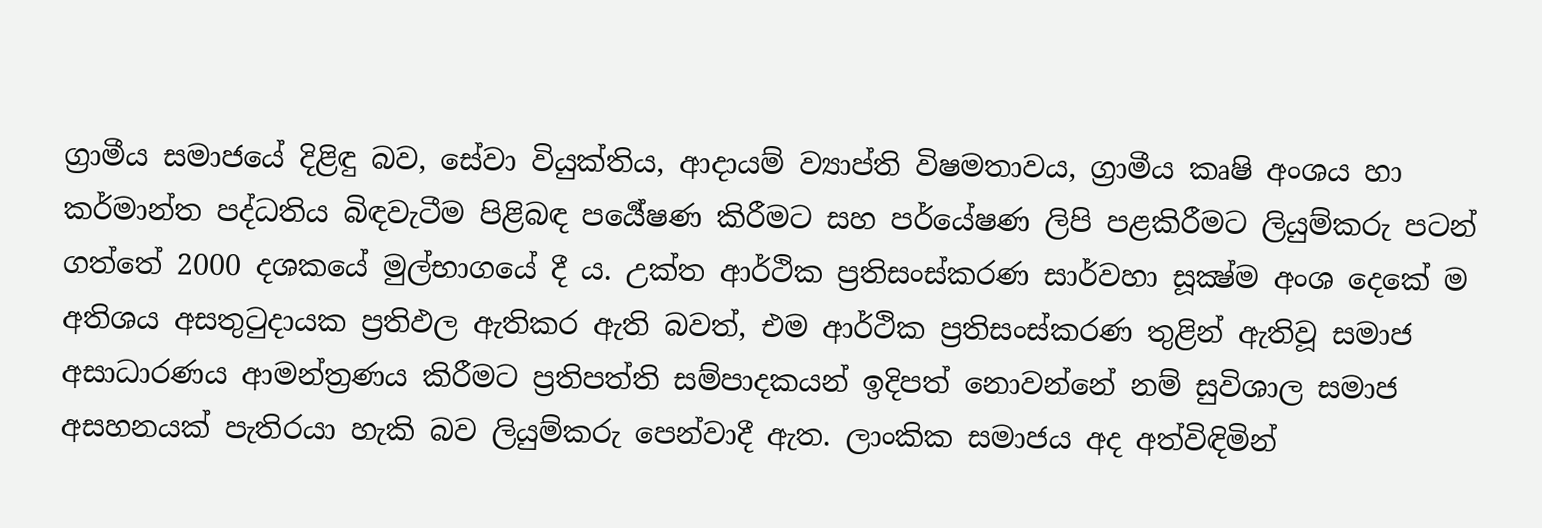ග්‍රාමීය සමාජයේ දිළිඳු බව, සේවා වියුක්තිය, ආදායම් ව්‍යාප්ති විෂමතාවය, ග්‍රාමීය කෘෂි අංශය හා කර්මාන්ත පද්ධතිය බිඳවැටීම පිළිබඳ පර්‍යේෂණ කිරීමට සහ පර්යේෂණ ලිපි පළකිරීමට ලියුම්කරු පටන් ගත්තේ 2000 දශකයේ මුල්භාගයේ දී ය. උක්ත ආර්ථික ප්‍රතිසංස්කරණ සාර්වහා සූක්‍ෂ්ම අංශ දෙකේ ම අතිශය අසතුටුදායක ප්‍රතිඵල ඇතිකර ඇති බවත්, එම ආර්ථික ප්‍රතිසංස්කරණ තුළින් ඇතිවූ සමාජ අසාධාරණය ආමන්ත්‍රණය කිරීමට ප්‍රතිපත්ති සම්පාදකයන් ඉදිපත් නොවන්නේ නම් සුවිශාල සමාජ අසහනයක් පැතිරයා හැකි බව ලියුම්කරු පෙන්වාදී ඇත. ලාංකික සමාජය අද අත්විඳිමින්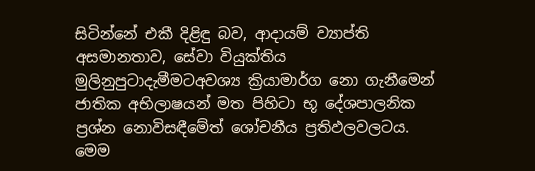සිටින්නේ එකී දිළිඳු බව, ආදායම් ව්‍යාප්ති අසමානතාව, සේවා වියුක්තිය මුලිනුපුටාදැමීමටඅවශ්‍ය ක්‍රියාමාර්ග නො ගැනීමෙන් ජාතික අභිලාෂයන් මත පිහිටා භූ දේශපාලනික ප්‍රශ්න නොවිසඳීමේත් ශෝචනීය ප්‍රතිඵලවලටය. මෙම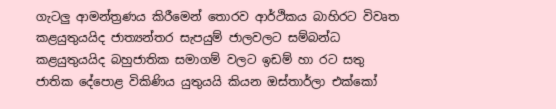ගැටලු ආමන්ත්‍රණය කිරීමෙන් තොරව ආර්ථිකය බාහිරට විවෘත කළයුතුයයිද ජාත්‍යන්තර සැපයුම් ජාලවලට සම්බන්ධ කළයුතුයයිද බහුජාතික සමාගම් වලට ඉඩම් හා රට සතු ජාතික දේපොළ විකිණිය යුතුයයි කියන ඔස්තාර්ලා එක්කෝ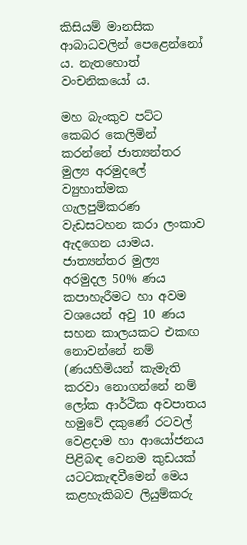කිසියම් මානසික ආබාධවලින් පෙළෙන්නෝ ය. නැතහොත් වංචනිකයෝ ය.

මහ බැංකුව පට්ට කෙබර කෙලිමින් කරන්නේ ජාත්‍යන්තර මුල්‍ය අරමුදලේ ව්‍යුහාත්මක ගැලපුම්කරණ වැඩසටහන කරා ලංකාව ඇදගෙන යාමය. ජාත්‍යන්තර මුල්‍ය අරමුදල 50% ණය කපාහැරීමට හා අවම වශයෙන් අවු 10 ණය සහන කාලයකට එකඟ නොවන්නේ නම් (ණයහිමියන් කැමැති කරවා නොගන්නේ නම් ලෝක ආර්ථික අවපාතය හමුවේ දකුණේ රටවල් වෙළදාම හා ආයෝජනය පිළිබඳ වෙනම කුඩයක් යටටකැඳවීමෙන් මෙය කළහැකිබව ලියුම්කරු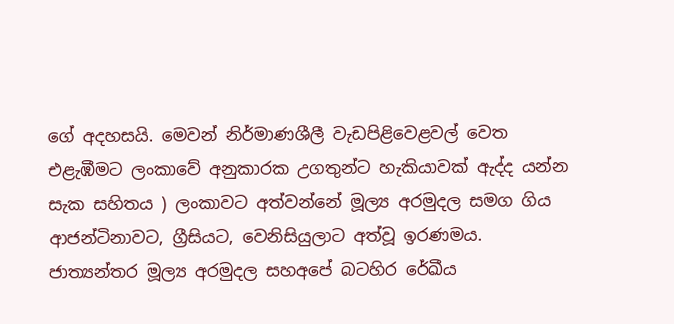ගේ අදහසයි. මෙවන් නිර්මාණශීලී වැඩපිළිවෙළවල් වෙත එළැඹීමට ලංකාවේ අනුකාරක උගතුන්ට හැකියාවක් ඇද්ද යන්න සැක සහිතය ) ලංකාවට අත්වන්නේ මූල්‍ය අරමුදල සමග ගිය ආජන්ටිනාවට, ග්‍රීසියට, වෙනිසියුලාට අත්වූ ඉරණමය. ජාත්‍යන්තර මූල්‍ය අරමුදල සහඅපේ බටහිර රේඛීය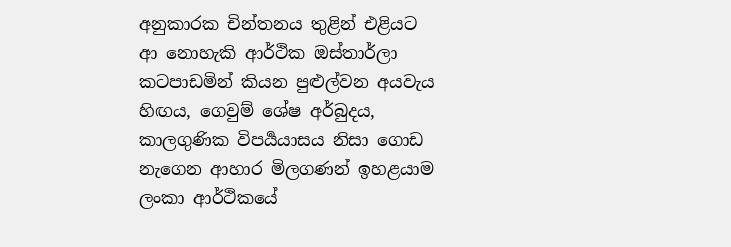අනුකාරක චින්තනය තුළින් එළියට ආ නොහැකි ආර්ථික ඔස්තාර්ලා කටපාඩමින් කියන පුළුල්වන අයවැය හිඟය, ගෙවුම් ශේෂ අර්බුදය, කාලගුණික විපර්‍යයාසය නිසා ගොඩ නැගෙන ආහාර මිලගණන් ඉහළයාම ලංකා ආර්ථිකයේ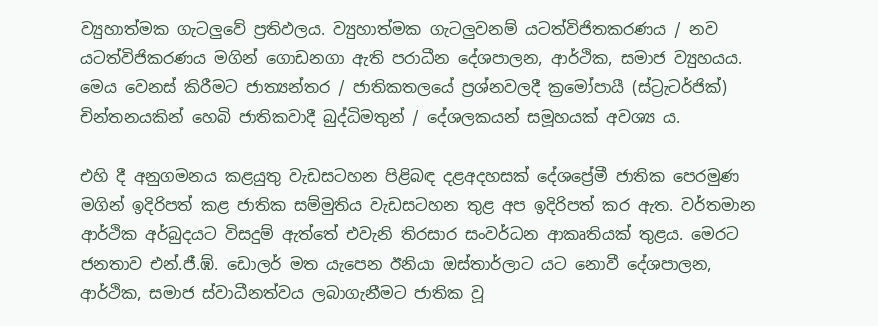ව්‍යුහාත්මක ගැටලුවේ ප්‍රතිඵලය. ව්‍යුහාත්මක ගැටලුවනම් යටත්විජිතකරණය / නව යටත්විජිකරණය මගින් ගොඩනගා ඇති පරාධීන දේශපාලන, ආර්ථික, සමාජ ව්‍යුහයය. මෙය වෙනස් කිරීමට ජාත්‍යන්තර / ජාතිකතලයේ ප්‍රශ්නවලදී ක්‍රමෝපායී (ස්ට්‍රැටර්ජික්) චින්තනයකින් හෙබි ජාතිකවාදී බුද්ධිමතුන් / දේශලකයන් සමූහයක් අවශ්‍ය ය.

එහි දී අනුගමනය කළයුතු වැඩසටහන පිළිබඳ දළඅදහසක් දේශප්‍රේමී ජාතික පෙරමුණ මගින් ඉදිරිපත් කළ ජාතික සම්මුතිය වැඩසටහන තුළ අප ඉදිරිපත් කර ඇත. වර්තමාන ආර්ථික අර්බුදයට විසදුම් ඇත්තේ එවැනි තිරසාර සංවර්ධන ආකෘතියක් තුළය. මෙරට ජනතාව එන්.ජී.ඹ්. ඩොලර් මත යැපෙන ඊනියා ඔස්තාර්ලාට යට නොවී දේශපාලන, ආර්ථික, සමාජ ස්වාධීනත්වය ලබාගැනීමට ජාතික වූ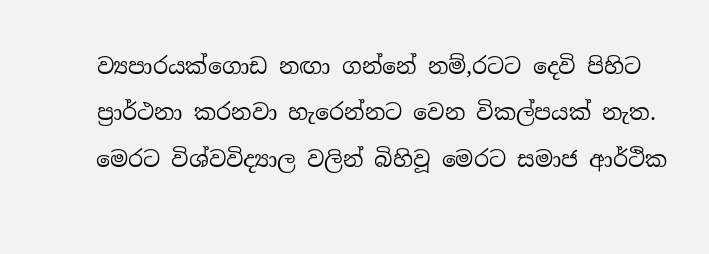ව්‍ය‍පාරයක්ගොඩ නඟා ගන්නේ නම්,රටට දෙවි පිහිට ප්‍රාර්ථනා කරනවා හැරෙන්නට වෙන විකල්පයක් නැත. මෙරට විශ්වවිද්‍යාල වලින් බිහිවූ මෙරට සමාජ ආර්ථික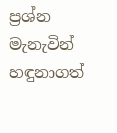ප්‍රශ්න මැනැවින් හඳුනාගත්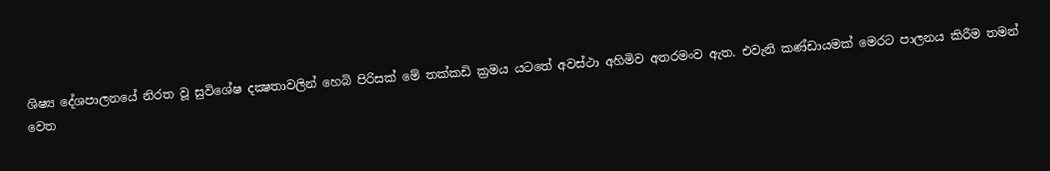ශිෂ්‍ය දේශපාලනයේ නිරත වූ සුවිශේෂ දක්‍ෂතාවලින් හෙබි පිරිසක් මේ තක්කඩි ක්‍රමය යටතේ අවස්ථා අහිමිව අතරමංව ඇත. එවැනි කණ්ඩායමක් මෙරට පාලනය කිරීම තමන් වෙත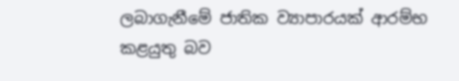ලබාගැනීමේ ජාතික ව්‍යාපාරයක් ආරම්භ කළයුතු බව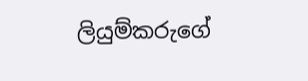ලියුම්කරුගේ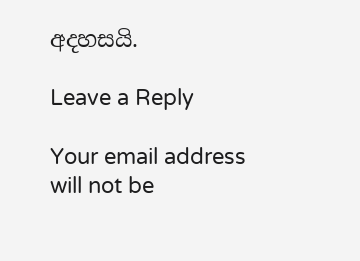අදහසයි.

Leave a Reply

Your email address will not be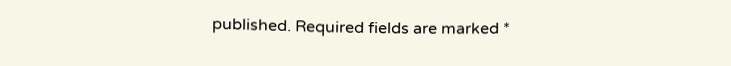published. Required fields are marked *